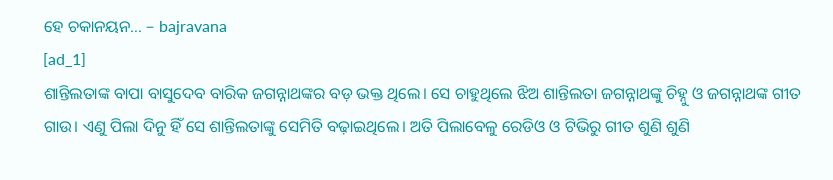ହେ ଚକାନୟନ… – bajravana
[ad_1]
ଶାନ୍ତିଲତାଙ୍କ ବାପା ବାସୁଦେବ ବାରିକ ଜଗନ୍ନାଥଙ୍କର ବଡ଼ ଭକ୍ତ ଥିଲେ। ସେ ଚାହୁଥିଲେ ଝିଅ ଶାନ୍ତିଲତା ଜଗନ୍ନାଥଙ୍କୁ ଚିହ୍ନୁ ଓ ଜଗନ୍ନାଥଙ୍କ ଗୀତ ଗାଉ। ଏଣୁ ପିଲା ଦିନୁ ହିଁ ସେ ଶାନ୍ତିଲତାଙ୍କୁ ସେମିତି ବଢ଼ାଇଥିଲେ। ଅତି ପିଲାବେଳୁ ରେଡିଓ ଓ ଟିଭିରୁ ଗୀତ ଶୁଣି ଶୁଣି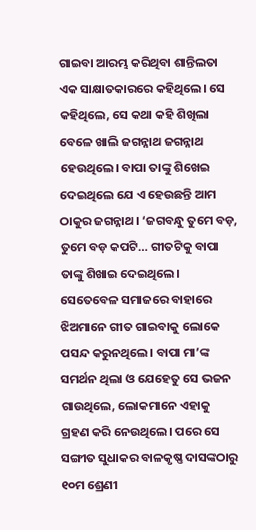ଗାଇବା ଆରମ୍ଭ କରିଥିବା ଶାନ୍ତିଲତା ଏକ ସାକ୍ଷାତକାରରେ କହିଥିଲେ। ସେ କହିଥିଲେ, ସେ କଥା କହି ଶିଖିଲା ବେଳେ ଖାଲି ଜଗନ୍ନାଥ ଜଗନ୍ନାଥ ହେଉଥିଲେ। ବାପା ତାଙ୍କୁ ଶିଖେଇ ଦେଇଥିଲେ ଯେ ଏ ହେଉଛନ୍ତି ଆମ ଠାକୁର ଜଗନ୍ନାଥ। ‘ଜଗବନ୍ଧୁ ତୁମେ ବଡ଼, ତୁମେ ବଡ଼ କପଟି… ଗୀତଟିକୁ ବାପା ତାଙ୍କୁ ଶିଖାଇ ଦେଇଥିଲେ। ସେତେବେଳ ସମାଜରେ ବାହାରେ ଝିଅମାନେ ଗୀତ ଗାଇବାକୁ ଲୋକେ ପସନ୍ଦ କରୁନଥିଲେ। ବାପା ମା’ଙ୍କ ସମର୍ଥନ ଥିଲା ଓ ଯେହେତୁ ସେ ଭଜନ ଗାଉଥିଲେ, ଲୋକମାନେ ଏହାକୁ ଗ୍ରହଣ କରି ନେଉଥିଲେ। ପରେ ସେ ସଙ୍ଗୀତ ସୁଧାକର ବାଳକୃଷ୍ଣ ଦାସଙ୍କଠାରୁ ୧୦ମ ଶ୍ରେଣୀ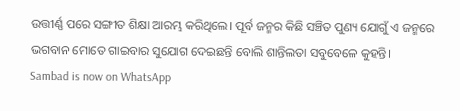ଉତ୍ତୀର୍ଣ୍ଣ ପରେ ସଙ୍ଗୀତ ଶିକ୍ଷା ଆରମ୍ଭ କରିଥିଲେ। ପୂର୍ବ ଜନ୍ମର କିଛି ସଞ୍ଚିତ ପୁଣ୍ୟ ଯୋଗୁଁ ଏ ଜନ୍ମରେ ଭଗବାନ ମୋତେ ଗାଇବାର ସୁଯୋଗ ଦେଇଛନ୍ତି ବୋଲି ଶାନ୍ତିଲତା ସବୁବେଳେ କୁହନ୍ତି।
Sambad is now on WhatsApp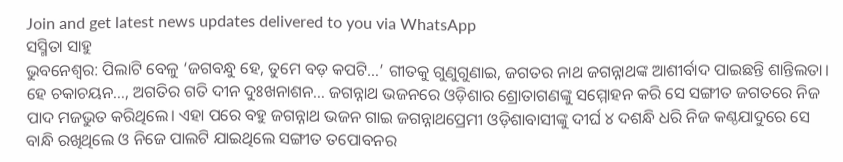Join and get latest news updates delivered to you via WhatsApp
ସସ୍ମିତା ସାହୁ
ଭୁବନେଶ୍ବର: ପିଲାଟି ବେଳୁ ‘ଜଗବନ୍ଧୁ ହେ, ତୁମେ ବଡ଼ କପଟି…’ ଗୀତକୁ ଗୁଣୁଗୁଣାଇ, ଜଗତର ନାଥ ଜଗନ୍ନାଥଙ୍କ ଆଶୀର୍ବାଦ ପାଇଛନ୍ତି ଶାନ୍ତିଲତା। ହେ ଚକାଚୟନ…, ଅଗତିର ଗତି ଦୀନ ଦୁଃଖନାଶନ… ଜଗନ୍ନାଥ ଭଜନରେ ଓଡ଼ିଶାର ଶ୍ରୋତାଗଣଙ୍କୁ ସମ୍ମୋହନ କରି ସେ ସଙ୍ଗୀତ ଜଗତରେ ନିଜ ପାଦ ମଜଭୁତ କରିଥିଲେ। ଏହା ପରେ ବହୁ ଜଗନ୍ନାଥ ଭଜନ ଗାଇ ଜଗନ୍ନାଥପ୍ରେମୀ ଓଡ଼ିଶାବାସୀଙ୍କୁ ଦୀର୍ଘ ୪ ଦଶନ୍ଧି ଧରି ନିଜ କଣ୍ଠଯାଦୁରେ ସେ ବାନ୍ଧି ରଖିଥିଲେ ଓ ନିଜେ ପାଲଟି ଯାଇଥିଲେ ସଙ୍ଗୀତ ତପୋବନର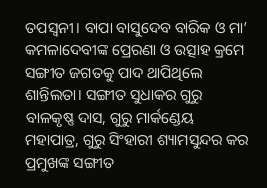ତପସ୍ବନୀ। ବାପା ବାସୁଦେବ ବାରିକ ଓ ମା’ କମଳାଦେବୀଙ୍କ ପ୍ରେରଣା ଓ ଉତ୍ସାହ କ୍ରମେ ସଙ୍ଗୀତ ଜଗତକୁ ପାଦ ଥାପିଥିଲେ ଶାନ୍ତିଲତା। ସଙ୍ଗୀତ ସୁଧାକର ଗୁରୁ ବାଳକୃଷ୍ଣ ଦାସ, ଗୁରୁ ମାର୍କଣ୍ଡେୟ ମହାପାତ୍ର, ଗୁରୁ ସିଂହାରୀ ଶ୍ୟାମସୁନ୍ଦର କର ପ୍ରମୁଖଙ୍କ ସଙ୍ଗୀତ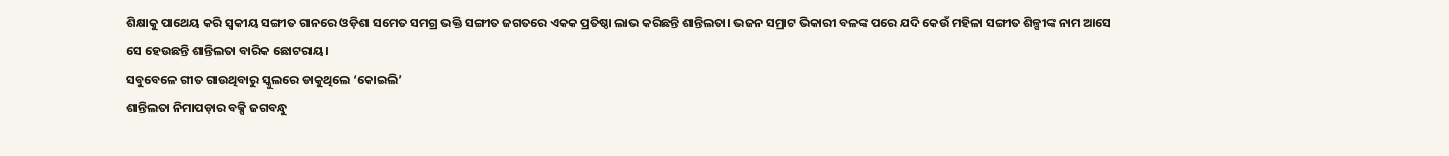ଶିକ୍ଷାକୁ ପାଥେୟ କରି ସ୍ବକୀୟ ସଙ୍ଗୀତ ଗାନରେ ଓଡ଼ିଶା ସମେତ ସମଗ୍ର ଭକ୍ତି ସଙ୍ଗୀତ ଜଗତରେ ଏକକ ପ୍ରତିଷ୍ଠା ଲାଭ କରିଛନ୍ତି ଶାନ୍ତିଲତା। ଭଜନ ସମ୍ରାଟ ଭିକାରୀ ବଳଙ୍କ ପରେ ଯଦି କେଉଁ ମହିଳା ସଙ୍ଗୀତ ଶିଳ୍ପୀଙ୍କ ନାମ ଆସେ ସେ ହେଉଛନ୍ତି ଶାନ୍ତିଲତା ବାରିକ ଛୋଟରାୟ।
ସବୁବେଳେ ଗୀତ ଗାଉଥିବାରୁ ସ୍କୁଲରେ ଡାକୁଥିଲେ ‘କୋଇଲି’
ଶାନ୍ତିଲତା ନିମାପଡ଼ାର ବକ୍ସି ଜଗବନ୍ଧୁ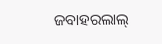ଜବାହରଲାଲ୍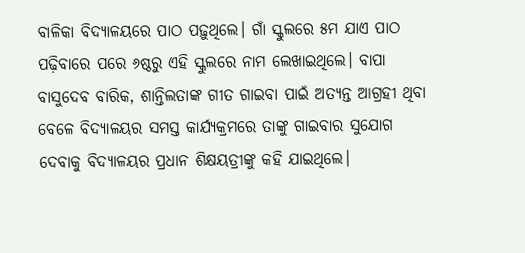ବାଳିକା ବିଦ୍ୟାଳୟରେ ପାଠ ପଢ଼ୁଥିଲେ। ଗାଁ ସ୍କୁଲରେ ୫ମ ଯାଏ ପାଠ ପଢ଼ିବାରେ ପରେ ୬ଷ୍ଠରୁ ଏହି ସ୍କୁଲରେ ନାମ ଲେଖାଇଥିଲେ। ବାପା ବାସୁଦେବ ବାରିକ, ଶାନ୍ତିଲତାଙ୍କ ଗୀତ ଗାଇବା ପାଇଁ ଅତ୍ୟନ୍ତ ଆଗ୍ରହୀ ଥିବା ବେଳେ ବିଦ୍ୟାଳୟର ସମସ୍ତ କାର୍ଯ୍ୟକ୍ରମରେ ତାଙ୍କୁ ଗାଇବାର ସୁଯୋଗ ଦେବାକୁ ବିଦ୍ୟାଳୟର ପ୍ରଧାନ ଶିକ୍ଷୟତ୍ରୀଙ୍କୁ କହି ଯାଇଥିଲେ।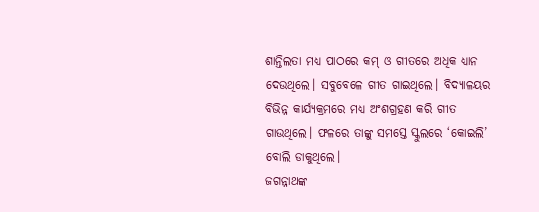ଶାନ୍ତିଲତା ମଧ୍ୟ ପାଠରେ କମ୍ ଓ ଗୀତରେ ଅଧିକ ଧ୍ୟାନ ଦେଉଥିଲେ। ସବୁବେଳେ ଗୀତ ଗାଇଥିଲେ। ବିଦ୍ୟାଳୟର ବିଭିନ୍ନ କାର୍ଯ୍ୟକ୍ରମରେ ମଧ୍ୟ ଅଂଶଗ୍ରହଣ କରି ଗୀତ ଗାଉଥିଲେ। ଫଳରେ ତାଙ୍କୁ ସମସ୍ତେ ସ୍କୁଲରେ ‘କୋଇଲି’ ବୋଲି ଡାକୁଥିଲେ।
ଜଗନ୍ନାଥଙ୍କ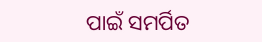ପାଇଁ ସମର୍ପିତ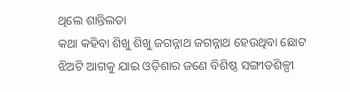ଥିଲେ ଶାନ୍ତିଲତା
କଥା କହିବା ଶିଖୁ ଶିଖୁ ଜଗନ୍ନାଥ ଜଗନ୍ନାଥ ହେଉଥିବା ଛୋଟ ଝିଅଟି ଆଗକୁ ଯାଇ ଓଡ଼ିଶାର ଜଣେ ବିଶିଷ୍ଠ ସଙ୍ଗୀତଶିଳ୍ପୀ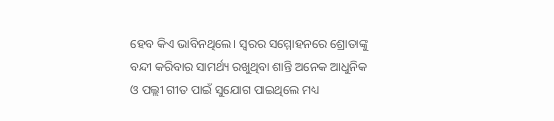ହେବ କିଏ ଭାବିନଥିଲେ। ସ୍ବରର ସମ୍ମୋହନରେ ଶ୍ରୋତାଙ୍କୁ ବନ୍ଦୀ କରିବାର ସାମର୍ଥ୍ୟ ରଖୁଥିବା ଶାନ୍ତି ଅନେକ ଆଧୁନିକ ଓ ପଲ୍ଲୀ ଗୀତ ପାଇଁ ସୁଯୋଗ ପାଇଥିଲେ ମଧ୍ୟ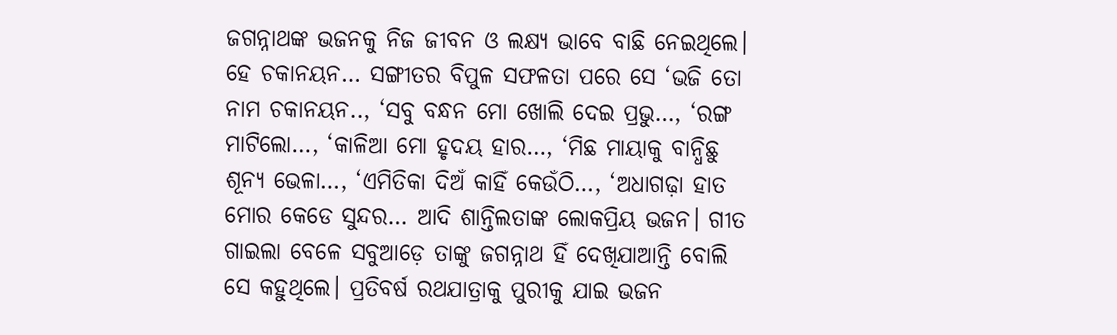ଜଗନ୍ନାଥଙ୍କ ଭଜନକୁ ନିଜ ଜୀବନ ଓ ଲକ୍ଷ୍ୟ ଭାବେ ବାଛି ନେଇଥିଲେ। ହେ ଚକାନୟନ… ସଙ୍ଗୀତର ବିପୁଳ ସଫଳତା ପରେ ସେ ‘ଭଜି ତୋ ନାମ ଚକାନୟନ.., ‘ସବୁ ବନ୍ଧନ ମୋ ଖୋଲି ଦେଇ ପ୍ରଭୁ…, ‘ରଙ୍ଗ ମାଟିଲୋ…, ‘କାଳିଆ ମୋ ହୃଦୟ ହାର…, ‘ମିଛ ମାୟାକୁ ବାନ୍ଧିଛୁ ଶୂନ୍ୟ ଭେଳା…, ‘ଏମିତିକା ଦିଅଁ କାହିଁ କେଉଁଠି…, ‘ଅଧାଗଢ଼ା ହାତ ମୋର କେଡେ ସୁନ୍ଦର… ଆଦି ଶାନ୍ତିଲତାଙ୍କ ଲୋକପ୍ରିୟ ଭଜନ। ଗୀତ ଗାଇଲା ବେଳେ ସବୁଆଡ଼େ ତାଙ୍କୁ ଜଗନ୍ନାଥ ହିଁ ଦେଖିଯାଆନ୍ତି ବୋଲି ସେ କହୁଥିଲେ। ପ୍ରତିବର୍ଷ ରଥଯାତ୍ରାକୁ ପୁରୀକୁ ଯାଇ ଭଜନ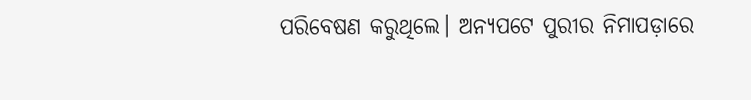ପରିବେଷଣ କରୁଥିଲେ। ଅନ୍ୟପଟେ ପୁରୀର ନିମାପଡ଼ାରେ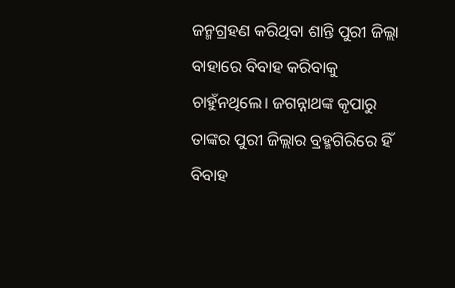ଜନ୍ମଗ୍ରହଣ କରିଥିବା ଶାନ୍ତି ପୁରୀ ଜିଲ୍ଲା ବାହାରେ ବିବାହ କରିବାକୁ ଚାହୁଁନଥିଲେ। ଜଗନ୍ନାଥଙ୍କ କୃପାରୁ ତାଙ୍କର ପୁରୀ ଜିଲ୍ଲାର ବ୍ରହ୍ମଗିରିରେ ହିଁ ବିବାହ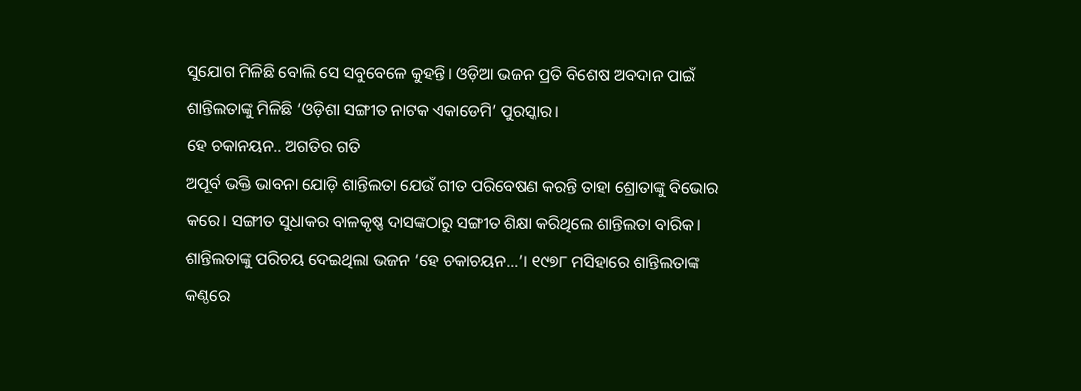ସୁଯୋଗ ମିଳିଛି ବୋଲି ସେ ସବୁବେଳେ କୁହନ୍ତି। ଓଡ଼ିଆ ଭଜନ ପ୍ରତି ବିଶେଷ ଅବଦାନ ପାଇଁ ଶାନ୍ତିଲତାଙ୍କୁ ମିଳିଛି ‘ଓଡ଼ିଶା ସଙ୍ଗୀତ ନାଟକ ଏକାଡେମି’ ପୁରସ୍କାର।
ହେ ଚକାନୟନ.. ଅଗତିର ଗତି
ଅପୂର୍ବ ଭକ୍ତି ଭାବନା ଯୋଡ଼ି ଶାନ୍ତିଲତା ଯେଉଁ ଗୀତ ପରିବେଷଣ କରନ୍ତି ତାହା ଶ୍ରୋତାଙ୍କୁ ବିଭୋର କରେ। ସଙ୍ଗୀତ ସୁଧାକର ବାଳକୃଷ୍ଣ ଦାସଙ୍କଠାରୁ ସଙ୍ଗୀତ ଶିକ୍ଷା କରିଥିଲେ ଶାନ୍ତିଲତା ବାରିକ। ଶାନ୍ତିଲତାଙ୍କୁ ପରିଚୟ ଦେଇଥିଲା ଭଜନ ‘ହେ ଚକାଚୟନ…’। ୧୯୭୮ ମସିହାରେ ଶାନ୍ତିଲତାଙ୍କ କଣ୍ଠରେ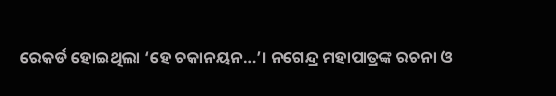ରେକର୍ଡ ହୋଇଥିଲା ‘ହେ ଚକାନୟନ…’। ନଗେନ୍ଦ୍ର ମହାପାତ୍ରଙ୍କ ରଚନା ଓ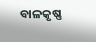ବାଳକୃଷ୍ଣ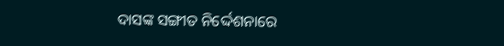ଦାସଙ୍କ ସଙ୍ଗୀତ ନିର୍ଦ୍ଦେଶନାରେ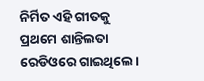ନିର୍ମିତ ଏହି ଗୀତକୁ ପ୍ରଥମେ ଶାନ୍ତିଲତା ରେଡିଓରେ ଗାଇଥିଲେ।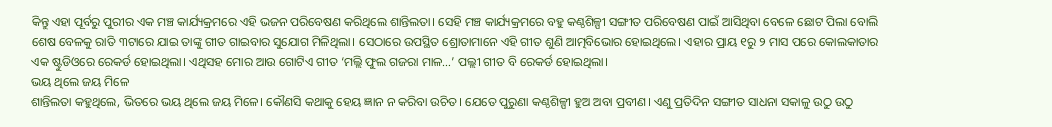କିନ୍ତୁ ଏହା ପୂର୍ବରୁ ପୁରୀର ଏକ ମଞ୍ଚ କାର୍ଯ୍ୟକ୍ରମରେ ଏହି ଭଜନ ପରିବେଷଣ କରିଥିଲେ ଶାନ୍ତିଲତା। ସେହି ମଞ୍ଚ କାର୍ଯ୍ୟକ୍ରମରେ ବହୁ କଣ୍ଠଶିଳ୍ପୀ ସଙ୍ଗୀତ ପରିବେଷଣ ପାଇଁ ଆସିଥିବା ବେଳେ ଛୋଟ ପିଲା ବୋଲି ଶେଷ ବେଳକୁ ରାତି ୩ଟାରେ ଯାଇ ତାଙ୍କୁ ଗୀତ ଗାଇବାର ସୁଯୋଗ ମିଳିଥିଲା। ସେଠାରେ ଉପସ୍ଥିତ ଶ୍ରୋତାମାନେ ଏହି ଗୀତ ଶୁଣି ଆତ୍ମବିଭୋର ହୋଇଥିଲେ। ଏହାର ପ୍ରାୟ ୧ରୁ ୨ ମାସ ପରେ କୋଲକାତାର ଏକ ଷ୍ଟୁଡିଓରେ ରେକର୍ଡ ହୋଇଥିଲା। ଏଥିସହ ମୋର ଆଉ ଗୋଟିଏ ଗୀତ ‘ମଲ୍ଲି ଫୁଲ ଗଜରା ମାଳ…’ ପଲ୍ଲୀ ଗୀତ ବି ରେକର୍ଡ ହୋଇଥିଲା।
ଭୟ ଥିଲେ ଜୟ ମିଳେ
ଶାନ୍ତିଲତା କହୁଥିଲେ, ଭିତରେ ଭୟ ଥିଲେ ଜୟ ମିଳେ। କୌଣସି କଥାକୁ ହେୟ ଜ୍ଞାନ ନ କରିବା ଉଚିତ। ଯେତେ ପୁରୁଣା କଣ୍ଠଶିଳ୍ପୀ ହୁଅ ଅବା ପ୍ରବୀଣ। ଏଣୁ ପ୍ରତିଦିନ ସଙ୍ଗୀତ ସାଧନା ସକାଳୁ ଉଠୁ ଉଠୁ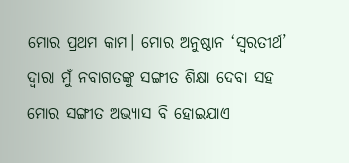ମୋର ପ୍ରଥମ କାମ। ମୋର ଅନୁଷ୍ଠାନ ‘ସ୍ବରତୀର୍ଥ’ ଦ୍ବାରା ମୁଁ ନବାଗତଙ୍କୁ ସଙ୍ଗୀତ ଶିକ୍ଷା ଦେବା ସହ ମୋର ସଙ୍ଗୀତ ଅଭ୍ୟାସ ବି ହୋଇଯାଏ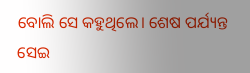ବୋଲି ସେ କହୁଥିଲେ। ଶେଷ ପର୍ଯ୍ୟନ୍ତ ସେଇ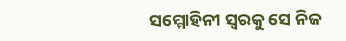ସମ୍ମୋହିନୀ ସ୍ବରକୁ ସେ ନିଜ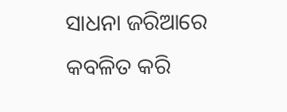ସାଧନା ଜରିଆରେ କବଳିତ କରି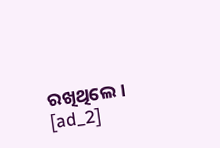ରଖିଥିଲେ।
[ad_2]